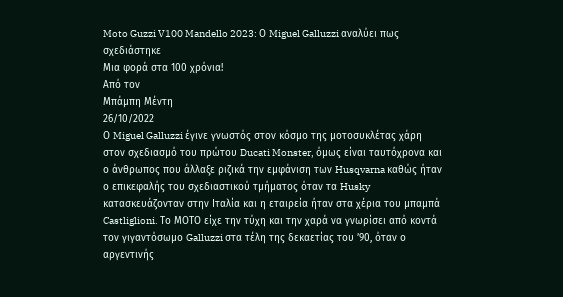Moto Guzzi V100 Mandello 2023: Ο Miguel Galluzzi αναλύει πως σχεδιάστηκε
Μια φορά στα 100 χρόνια!
Από τον
Μπάμπη Μέντη
26/10/2022
Ο Miguel Galluzzi έγινε γνωστός στον κόσμο της μοτοσυκλέτας χάρη στον σχεδιασμό του πρώτου Ducati Monster, όμως είναι ταυτόχρονα και ο άνθρωπος που άλλαξε ριζικά την εμφάνιση των Husqvarna καθώς ήταν ο επικεφαλής του σχεδιαστικού τμήματος όταν τα Husky κατασκευάζονταν στην Ιταλία και η εταιρεία ήταν στα χέρια του μπαμπά Castliglioni. Το ΜΟΤΟ είχε την τύχη και την χαρά να γνωρίσει από κοντά τον γιγαντόσωμο Galluzzi στα τέλη της δεκαετίας του ’90, όταν ο αργεντινής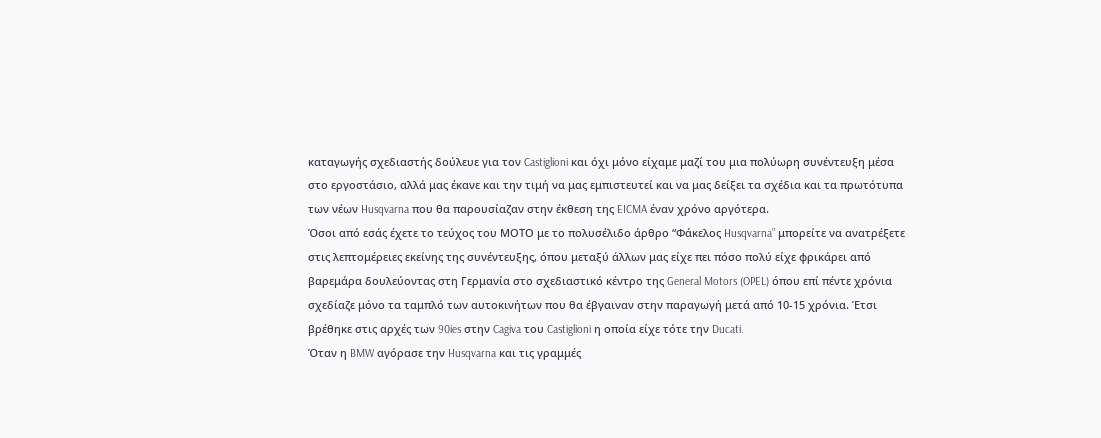καταγωγής σχεδιαστής δούλευε για τον Castiglioni και όχι μόνο είχαμε μαζί του μια πολύωρη συνέντευξη μέσα στο εργοστάσιο, αλλά μας έκανε και την τιμή να μας εμπιστευτεί και να μας δείξει τα σχέδια και τα πρωτότυπα των νέων Husqvarna που θα παρουσίαζαν στην έκθεση της EICMA έναν χρόνο αργότερα.
Όσοι από εσάς έχετε το τεύχος του ΜΟΤΟ με το πολυσέλιδο άρθρο “Φάκελος Husqvarna” μπορείτε να ανατρέξετε στις λεπτομέρειες εκείνης της συνέντευξης, όπου μεταξύ άλλων μας είχε πει πόσο πολύ είχε φρικάρει από βαρεμάρα δουλεύοντας στη Γερμανία στο σχεδιαστικό κέντρο της General Motors (OPEL) όπου επί πέντε χρόνια σχεδίαζε μόνο τα ταμπλό των αυτοκινήτων που θα έβγαιναν στην παραγωγή μετά από 10-15 χρόνια. Έτσι βρέθηκε στις αρχές των 90ies στην Cagiva του Castiglioni η οποία είχε τότε την Ducati.
Όταν η BMW αγόρασε την Husqvarna και τις γραμμές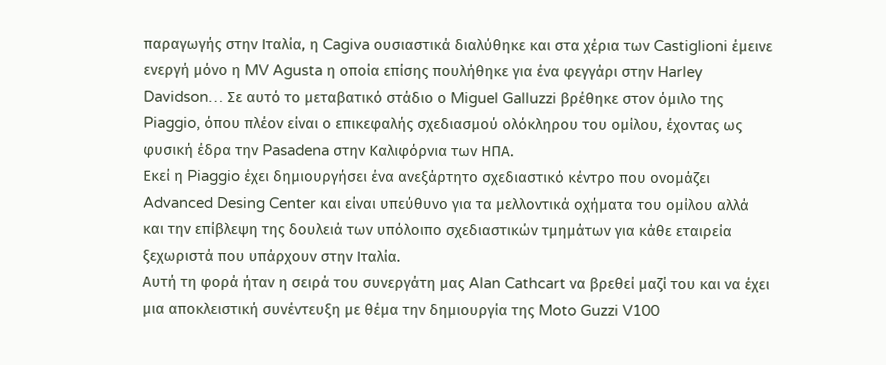παραγωγής στην Ιταλία, η Cagiva ουσιαστικά διαλύθηκε και στα χέρια των Castiglioni έμεινε ενεργή μόνο η MV Agusta η οποία επίσης πουλήθηκε για ένα φεγγάρι στην Harley Davidson… Σε αυτό το μεταβατικό στάδιο ο Miguel Galluzzi βρέθηκε στον όμιλο της Piaggio, όπου πλέον είναι ο επικεφαλής σχεδιασμού ολόκληρου του ομίλου, έχοντας ως φυσική έδρα την Pasadena στην Καλιφόρνια των ΗΠΑ.
Εκεί η Piaggio έχει δημιουργήσει ένα ανεξάρτητο σχεδιαστικό κέντρο που ονομάζει Advanced Desing Center και είναι υπεύθυνο για τα μελλοντικά οχήματα του ομίλου αλλά και την επίβλεψη της δουλειά των υπόλοιπο σχεδιαστικών τμημάτων για κάθε εταιρεία ξεχωριστά που υπάρχουν στην Ιταλία.
Αυτή τη φορά ήταν η σειρά του συνεργάτη μας Alan Cathcart να βρεθεί μαζί του και να έχει μια αποκλειστική συνέντευξη με θέμα την δημιουργία της Moto Guzzi V100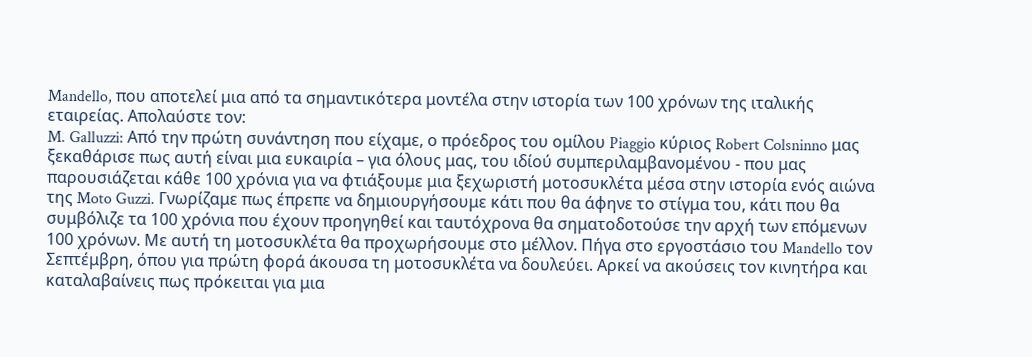Mandello, που αποτελεί μια από τα σημαντικότερα μοντέλα στην ιστορία των 100 χρόνων της ιταλικής εταιρείας. Απολαύστε τον:
M. Galluzzi: Από την πρώτη συνάντηση που είχαμε, ο πρόεδρος του ομίλου Piaggio κύριος Robert Colsninno μας ξεκαθάρισε πως αυτή είναι μια ευκαιρία – για όλους μας, του ιδίού συμπεριλαμβανομένου - που μας παρουσιάζεται κάθε 100 χρόνια για να φτιάξουμε μια ξεχωριστή μοτοσυκλέτα μέσα στην ιστορία ενός αιώνα της Moto Guzzi. Γνωρίζαμε πως έπρεπε να δημιουργήσουμε κάτι που θα άφηνε το στίγμα του, κάτι που θα συμβόλιζε τα 100 χρόνια που έχουν προηγηθεί και ταυτόχρονα θα σηματοδοτούσε την αρχή των επόμενων 100 χρόνων. Με αυτή τη μοτοσυκλέτα θα προχωρήσουμε στο μέλλον. Πήγα στο εργοστάσιο του Mandello τον Σεπτέμβρη, όπου για πρώτη φορά άκουσα τη μοτοσυκλέτα να δουλεύει. Αρκεί να ακούσεις τον κινητήρα και καταλαβαίνεις πως πρόκειται για μια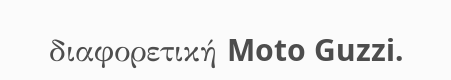διαφορετική Moto Guzzi.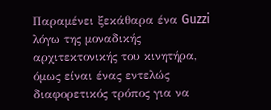Παραμένει ξεκάθαρα ένα Guzzi λόγω της μοναδικής αρχιτεκτονικής του κινητήρα, όμως είναι ένας εντελώς διαφορετικός τρόπος για να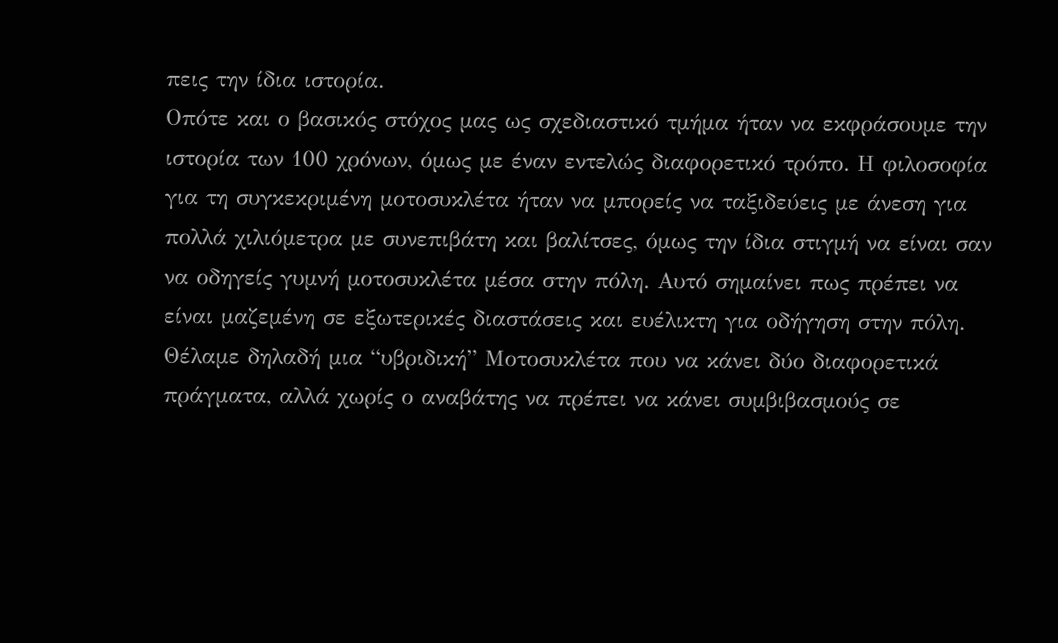πεις την ίδια ιστορία.
Οπότε και ο βασικός στόχος μας ως σχεδιαστικό τμήμα ήταν να εκφράσουμε την ιστορία των 100 χρόνων, όμως με έναν εντελώς διαφορετικό τρόπο. Η φιλοσοφία για τη συγκεκριμένη μοτοσυκλέτα ήταν να μπορείς να ταξιδεύεις με άνεση για πολλά χιλιόμετρα με συνεπιβάτη και βαλίτσες, όμως την ίδια στιγμή να είναι σαν να οδηγείς γυμνή μοτοσυκλέτα μέσα στην πόλη. Αυτό σημαίνει πως πρέπει να είναι μαζεμένη σε εξωτερικές διαστάσεις και ευέλικτη για οδήγηση στην πόλη. Θέλαμε δηλαδή μια “υβριδική” Μοτοσυκλέτα που να κάνει δύο διαφορετικά πράγματα, αλλά χωρίς ο αναβάτης να πρέπει να κάνει συμβιβασμούς σε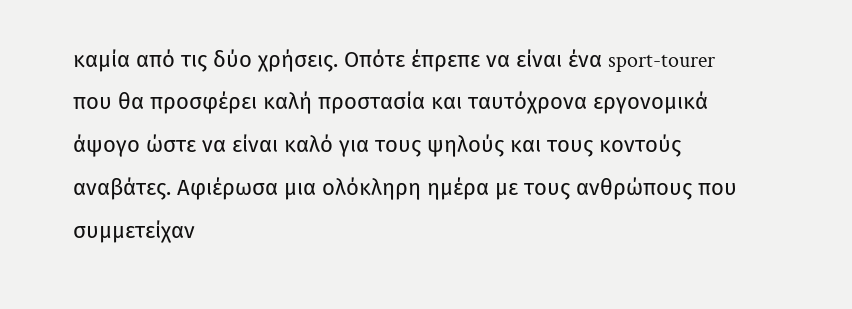καμία από τις δύο χρήσεις. Οπότε έπρεπε να είναι ένα sport-tourer που θα προσφέρει καλή προστασία και ταυτόχρονα εργονομικά άψογο ώστε να είναι καλό για τους ψηλούς και τους κοντούς αναβάτες. Αφιέρωσα μια ολόκληρη ημέρα με τους ανθρώπους που συμμετείχαν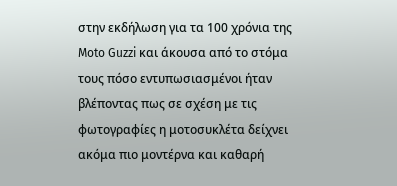στην εκδήλωση για τα 100 χρόνια της Moto Guzzi και άκουσα από το στόμα τους πόσο εντυπωσιασμένοι ήταν βλέποντας πως σε σχέση με τις φωτογραφίες η μοτοσυκλέτα δείχνει ακόμα πιο μοντέρνα και καθαρή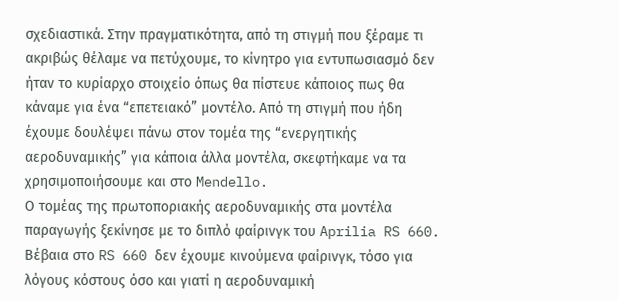σχεδιαστικά. Στην πραγματικότητα, από τη στιγμή που ξέραμε τι ακριβώς θέλαμε να πετύχουμε, το κίνητρο για εντυπωσιασμό δεν ήταν το κυρίαρχο στοιχείο όπως θα πίστευε κάποιος πως θα κάναμε για ένα “επετειακό” μοντέλο. Από τη στιγμή που ήδη έχουμε δουλέψει πάνω στον τομέα της “ενεργητικής αεροδυναμικής” για κάποια άλλα μοντέλα, σκεφτήκαμε να τα χρησιμοποιήσουμε και στο Mendello.
Ο τομέας της πρωτοποριακής αεροδυναμικής στα μοντέλα παραγωγής ξεκίνησε με το διπλό φαίρινγκ του Aprilia RS 660. Βέβαια στο RS 660 δεν έχουμε κινούμενα φαίρινγκ, τόσο για λόγους κόστους όσο και γιατί η αεροδυναμική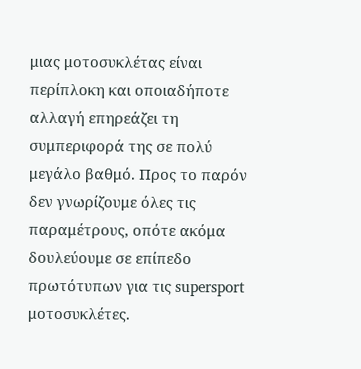μιας μοτοσυκλέτας είναι περίπλοκη και οποιαδήποτε αλλαγή επηρεάζει τη συμπεριφορά της σε πολύ μεγάλο βαθμό. Προς το παρόν δεν γνωρίζουμε όλες τις παραμέτρους, οπότε ακόμα δουλεύουμε σε επίπεδο πρωτότυπων για τις supersport μοτοσυκλέτες.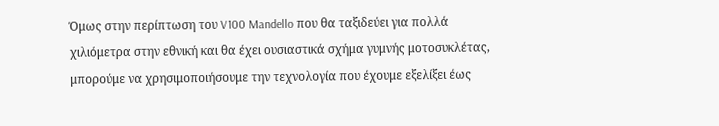Όμως στην περίπτωση του V100 Mandello που θα ταξιδεύει για πολλά χιλιόμετρα στην εθνική και θα έχει ουσιαστικά σχήμα γυμνής μοτοσυκλέτας, μπορούμε να χρησιμοποιήσουμε την τεχνολογία που έχουμε εξελίξει έως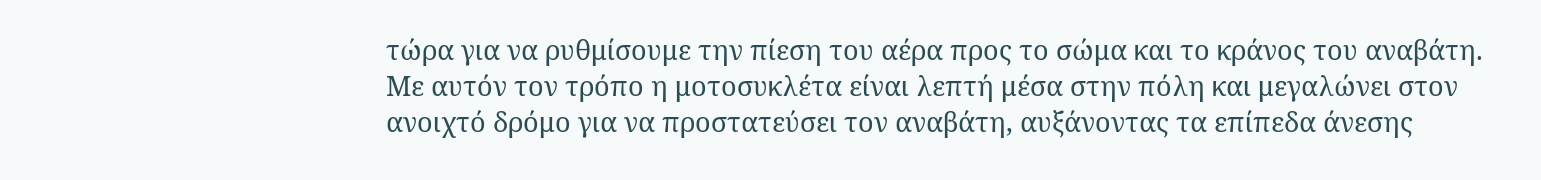τώρα για να ρυθμίσουμε την πίεση του αέρα προς το σώμα και το κράνος του αναβάτη.
Με αυτόν τον τρόπο η μοτοσυκλέτα είναι λεπτή μέσα στην πόλη και μεγαλώνει στον ανοιχτό δρόμο για να προστατεύσει τον αναβάτη, αυξάνοντας τα επίπεδα άνεσης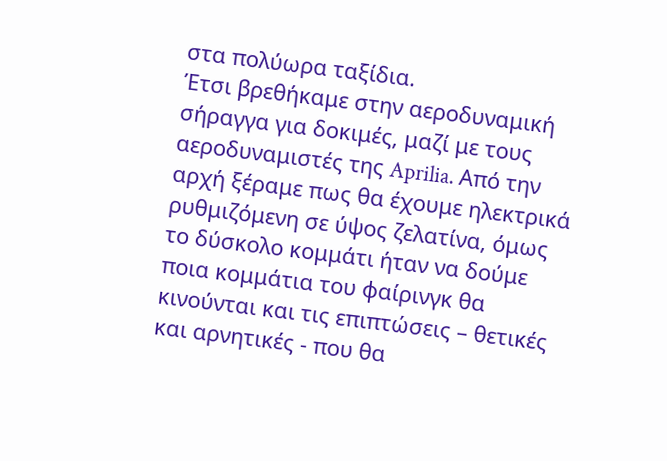στα πολύωρα ταξίδια.
Έτσι βρεθήκαμε στην αεροδυναμική σήραγγα για δοκιμές, μαζί με τους αεροδυναμιστές της Aprilia. Από την αρχή ξέραμε πως θα έχουμε ηλεκτρικά ρυθμιζόμενη σε ύψος ζελατίνα, όμως το δύσκολο κομμάτι ήταν να δούμε ποια κομμάτια του φαίρινγκ θα κινούνται και τις επιπτώσεις – θετικές και αρνητικές - που θα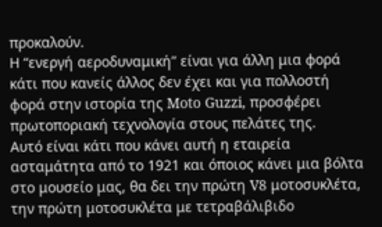προκαλούν.
Η “ενεργή αεροδυναμική” είναι για άλλη μια φορά κάτι που κανείς άλλος δεν έχει και για πολλοστή φορά στην ιστορία της Moto Guzzi, προσφέρει πρωτοποριακή τεχνολογία στους πελάτες της.
Αυτό είναι κάτι που κάνει αυτή η εταιρεία ασταμάτητα από το 1921 και όποιος κάνει μια βόλτα στο μουσείο μας, θα δει την πρώτη V8 μοτοσυκλέτα, την πρώτη μοτοσυκλέτα με τετραβάλιβιδο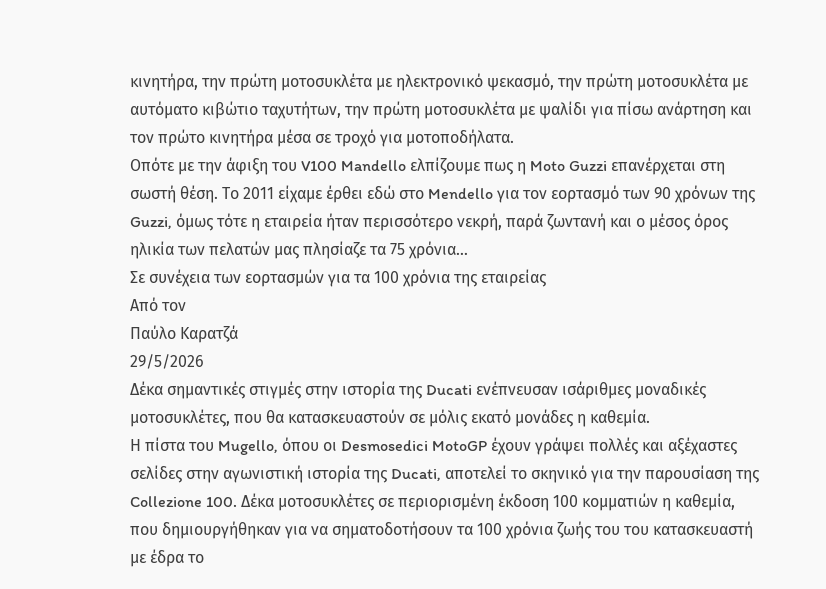κινητήρα, την πρώτη μοτοσυκλέτα με ηλεκτρονικό ψεκασμό, την πρώτη μοτοσυκλέτα με αυτόματο κιβώτιο ταχυτήτων, την πρώτη μοτοσυκλέτα με ψαλίδι για πίσω ανάρτηση και τον πρώτο κινητήρα μέσα σε τροχό για μοτοποδήλατα.
Οπότε με την άφιξη του V100 Mandello ελπίζουμε πως η Moto Guzzi επανέρχεται στη σωστή θέση. Το 2011 είχαμε έρθει εδώ στο Mendello για τον εορτασμό των 90 χρόνων της Guzzi, όμως τότε η εταιρεία ήταν περισσότερο νεκρή, παρά ζωντανή και ο μέσος όρος ηλικία των πελατών μας πλησίαζε τα 75 χρόνια…
Σε συνέχεια των εορτασμών για τα 100 χρόνια της εταιρείας
Από τον
Παύλο Καρατζά
29/5/2026
Δέκα σημαντικές στιγμές στην ιστορία της Ducati ενέπνευσαν ισάριθμες μοναδικές μοτοσυκλέτες, που θα κατασκευαστούν σε μόλις εκατό μονάδες η καθεμία.
Η πίστα του Mugello, όπου οι Desmosedici MotoGP έχουν γράψει πολλές και αξέχαστες σελίδες στην αγωνιστική ιστορία της Ducati, αποτελεί το σκηνικό για την παρουσίαση της Collezione 100. Δέκα μοτοσυκλέτες σε περιορισμένη έκδοση 100 κομματιών η καθεμία, που δημιουργήθηκαν για να σηματοδοτήσουν τα 100 χρόνια ζωής του του κατασκευαστή με έδρα το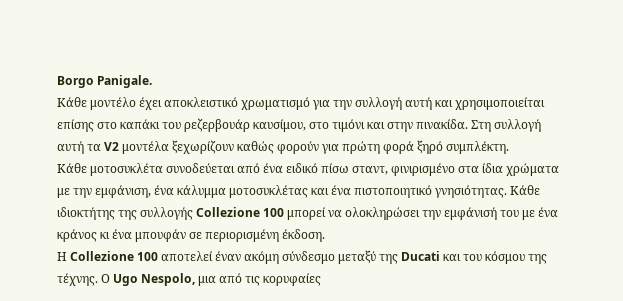Borgo Panigale.
Κάθε μοντέλο έχει αποκλειστικό χρωματισμό για την συλλογή αυτή και χρησιμοποιείται επίσης στο καπάκι του ρεζερβουάρ καυσίμου, στο τιμόνι και στην πινακίδα. Στη συλλογή αυτή τα V2 μοντέλα ξεχωρίζουν καθώς φορούν για πρώτη φορά ξηρό συμπλέκτη.
Κάθε μοτοσυκλέτα συνοδεύεται από ένα ειδικό πίσω σταντ, φινιρισμένο στα ίδια χρώματα με την εμφάνιση, ένα κάλυμμα μοτοσυκλέτας και ένα πιστοποιητικό γνησιότητας. Κάθε ιδιοκτήτης της συλλογής Collezione 100 μπορεί να ολοκληρώσει την εμφάνισή του με ένα κράνος κι ένα μπουφάν σε περιορισμένη έκδοση.
Η Collezione 100 αποτελεί έναν ακόμη σύνδεσμο μεταξύ της Ducati και του κόσμου της τέχνης. Ο Ugo Nespolo, μια από τις κορυφαίες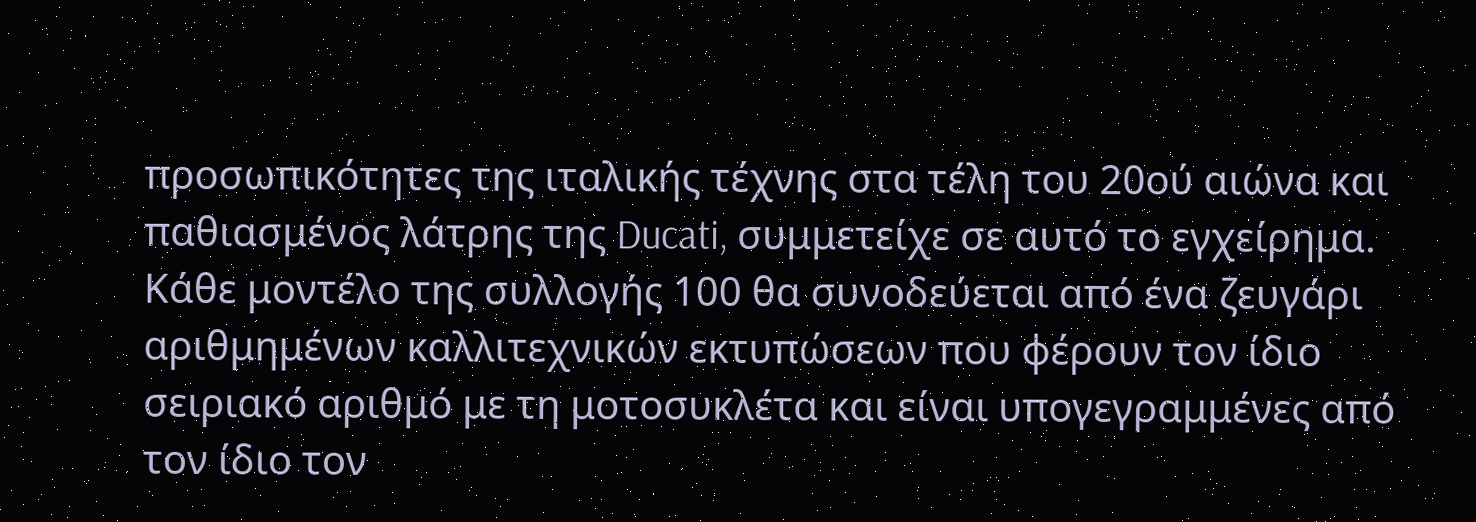προσωπικότητες της ιταλικής τέχνης στα τέλη του 20ού αιώνα και παθιασμένος λάτρης της Ducati, συμμετείχε σε αυτό το εγχείρημα. Κάθε μοντέλο της συλλογής 100 θα συνοδεύεται από ένα ζευγάρι αριθμημένων καλλιτεχνικών εκτυπώσεων που φέρουν τον ίδιο σειριακό αριθμό με τη μοτοσυκλέτα και είναι υπογεγραμμένες από τον ίδιο τον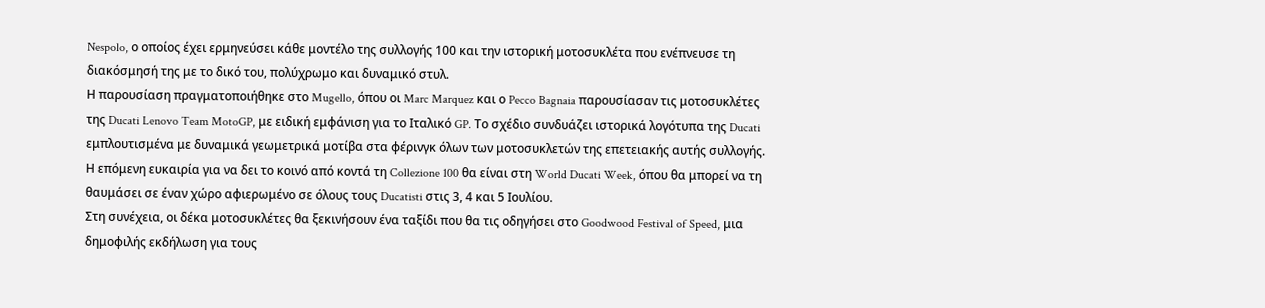Nespolo, ο οποίος έχει ερμηνεύσει κάθε μοντέλο της συλλογής 100 και την ιστορική μοτοσυκλέτα που ενέπνευσε τη διακόσμησή της με το δικό του, πολύχρωμο και δυναμικό στυλ.
Η παρουσίαση πραγματοποιήθηκε στο Mugello, όπου οι Marc Marquez και ο Pecco Bagnaia παρουσίασαν τις μοτοσυκλέτες της Ducati Lenovo Team MotoGP, με ειδική εμφάνιση για το Ιταλικό GP. Το σχέδιο συνδυάζει ιστορικά λογότυπα της Ducati εμπλουτισμένα με δυναμικά γεωμετρικά μοτίβα στα φέρινγκ όλων των μοτοσυκλετών της επετειακής αυτής συλλογής. Η επόμενη ευκαιρία για να δει το κοινό από κοντά τη Collezione 100 θα είναι στη World Ducati Week, όπου θα μπορεί να τη θαυμάσει σε έναν χώρο αφιερωμένο σε όλους τους Ducatisti στις 3, 4 και 5 Ιουλίου.
Στη συνέχεια, οι δέκα μοτοσυκλέτες θα ξεκινήσουν ένα ταξίδι που θα τις οδηγήσει στο Goodwood Festival of Speed, μια δημοφιλής εκδήλωση για τους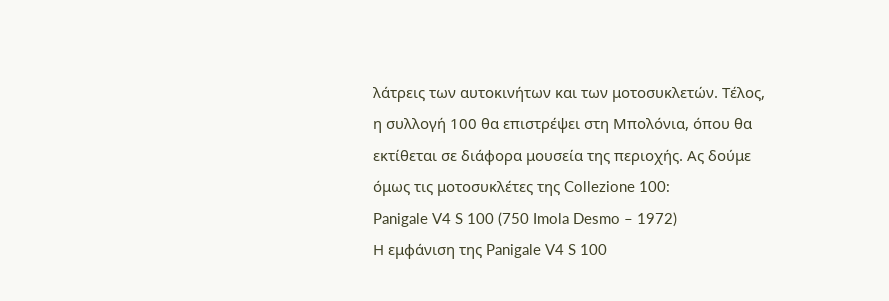λάτρεις των αυτοκινήτων και των μοτοσυκλετών. Τέλος, η συλλογή 100 θα επιστρέψει στη Μπολόνια, όπου θα εκτίθεται σε διάφορα μουσεία της περιοχής. Ας δούμε όμως τις μοτοσυκλέτες της Collezione 100:
Panigale V4 S 100 (750 Imola Desmo – 1972)
Η εμφάνιση της Panigale V4 S 100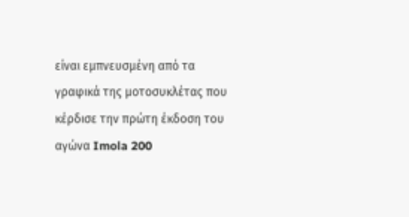είναι εμπνευσμένη από τα γραφικά της μοτοσυκλέτας που κέρδισε την πρώτη έκδοση του αγώνα Imola 200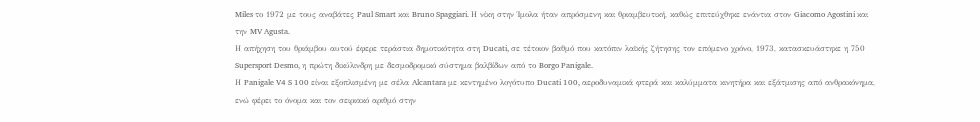Miles το 1972 με τους αναβάτες Paul Smart και Bruno Spaggiari. Η νίκη στην Ίμολα ήταν απρόσμενη και θριαμβευτική, καθώς επιτεύχθηκε ενάντια στον Giacomo Agostini και την MV Agusta.
Η απήχηση του θριάμβου αυτού έφερε τεράστια δημοτικότητα στη Ducati, σε τέτοιον βαθμό που κατόπιν λαϊκής ζήτησης τον επόμενο χρόνο, 1973, κατασκευάστηκε η 750 Supersport Desmo, η πρώτη δικύλινδρη με δεσμοδρομικό σύστημα βαλβίδων από το Borgo Panigale.
Η Panigale V4 S 100 είναι εξοπλισμένη με σέλα Alcantara με κεντημένο λογότυπο Ducati 100, αεροδυναμικά φτερά και καλύμματα κινητήρα και εξάτμισης από ανθρακόνημα, ενώ φέρει το όνομα και τον σειριακό αριθμό στην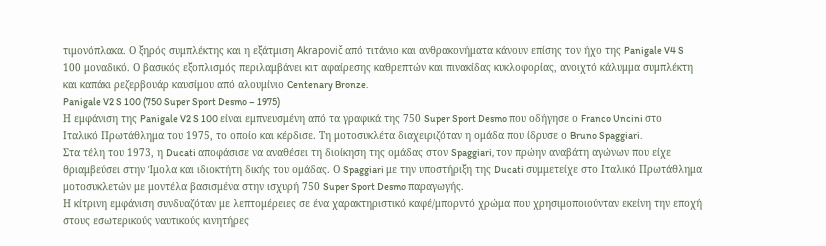τιμονόπλακα. Ο ξηρός συμπλέκτης και η εξάτμιση Akrapovič από τιτάνιο και ανθρακονήματα κάνουν επίσης τον ήχο της Panigale V4 S 100 μοναδικό. Ο βασικός εξοπλισμός περιλαμβάνει κιτ αφαίρεσης καθρεπτών και πινακίδας κυκλοφορίας, ανοιχτό κάλυμμα συμπλέκτη και καπάκι ρεζερβουάρ καυσίμου από αλουμίνιο Centenary Bronze.
Panigale V2 S 100 (750 Super Sport Desmo – 1975)
Η εμφάνιση της Panigale V2 S 100 είναι εμπνευσμένη από τα γραφικά της 750 Super Sport Desmo που οδήγησε ο Franco Uncini στο Ιταλικό Πρωτάθλημα του 1975, το οποίο και κέρδισε. Τη μοτοσυκλέτα διαχειριζόταν η ομάδα που ίδρυσε ο Bruno Spaggiari.
Στα τέλη του 1973, η Ducati αποφάσισε να αναθέσει τη διοίκηση της ομάδας στον Spaggiari, τον πρώην αναβάτη αγώνων που είχε θριαμβεύσει στην Ίμολα και ιδιοκτήτη δικής του ομάδας. Ο Spaggiari με την υποστήριξη της Ducati συμμετείχε στο Ιταλικό Πρωτάθλημα μοτοσυκλετών με μοντέλα βασισμένα στην ισχυρή 750 Super Sport Desmo παραγωγής.
Η κίτρινη εμφάνιση συνδυαζόταν με λεπτομέρειες σε ένα χαρακτηριστικό καφέ/μπορντό χρώμα που χρησιμοποιούνταν εκείνη την εποχή στους εσωτερικούς ναυτικούς κινητήρες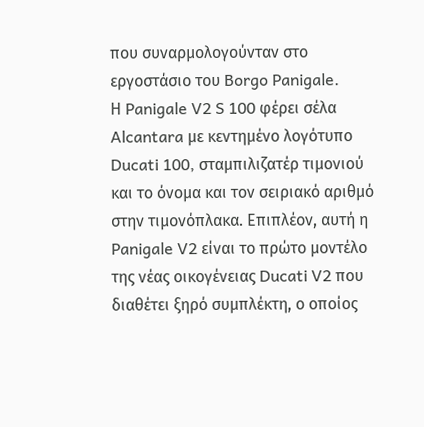που συναρμολογούνταν στο εργοστάσιο του Borgo Panigale.
Η Panigale V2 S 100 φέρει σέλα Alcantara με κεντημένο λογότυπο Ducati 100, σταμπιλιζατέρ τιμονιού και το όνομα και τον σειριακό αριθμό στην τιμονόπλακα. Επιπλέον, αυτή η Panigale V2 είναι το πρώτο μοντέλο της νέας οικογένειας Ducati V2 που διαθέτει ξηρό συμπλέκτη, ο οποίος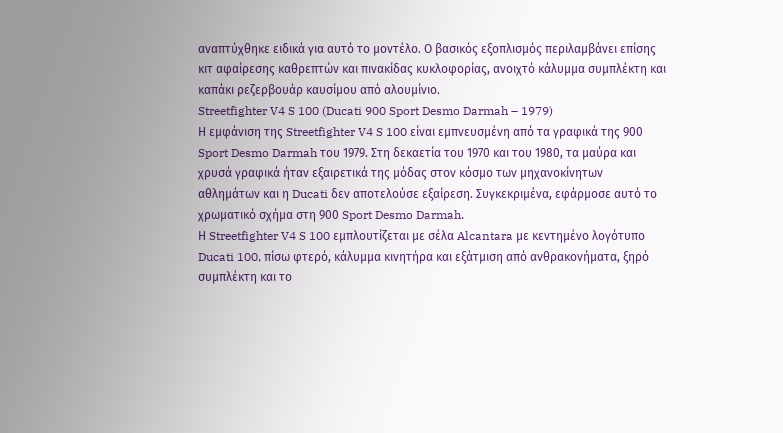αναπτύχθηκε ειδικά για αυτό το μοντέλο. Ο βασικός εξοπλισμός περιλαμβάνει επίσης κιτ αφαίρεσης καθρεπτών και πινακίδας κυκλοφορίας, ανοιχτό κάλυμμα συμπλέκτη και καπάκι ρεζερβουάρ καυσίμου από αλουμίνιο.
Streetfighter V4 S 100 (Ducati 900 Sport Desmo Darmah – 1979)
Η εμφάνιση της Streetfighter V4 S 100 είναι εμπνευσμένη από τα γραφικά της 900 Sport Desmo Darmah του 1979. Στη δεκαετία του 1970 και του 1980, τα μαύρα και χρυσά γραφικά ήταν εξαιρετικά της μόδας στον κόσμο των μηχανοκίνητων αθλημάτων και η Ducati δεν αποτελούσε εξαίρεση. Συγκεκριμένα, εφάρμοσε αυτό το χρωματικό σχήμα στη 900 Sport Desmo Darmah.
Η Streetfighter V4 S 100 εμπλουτίζεται με σέλα Alcantara με κεντημένο λογότυπο Ducati 100, πίσω φτερό, κάλυμμα κινητήρα και εξάτμιση από ανθρακονήματα, ξηρό συμπλέκτη και το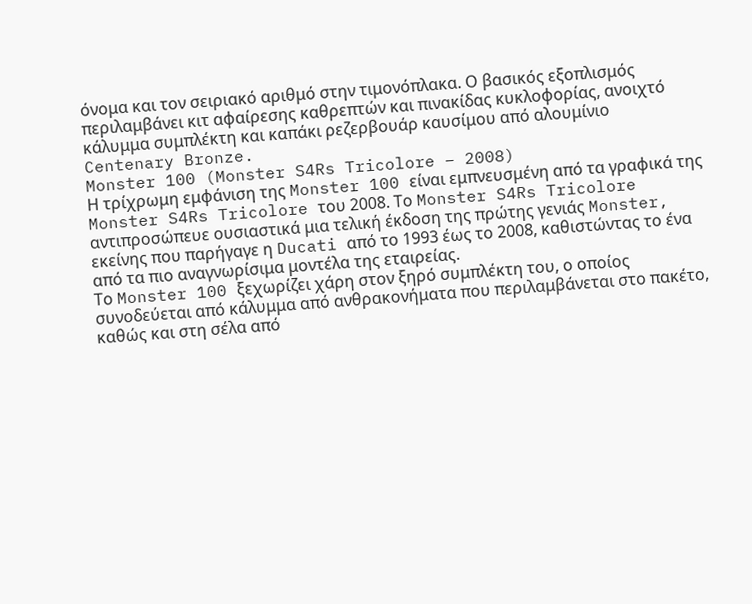όνομα και τον σειριακό αριθμό στην τιμονόπλακα. Ο βασικός εξοπλισμός περιλαμβάνει κιτ αφαίρεσης καθρεπτών και πινακίδας κυκλοφορίας, ανοιχτό κάλυμμα συμπλέκτη και καπάκι ρεζερβουάρ καυσίμου από αλουμίνιο Centenary Bronze.
Monster 100 (Monster S4Rs Tricolore – 2008)
Η τρίχρωμη εμφάνιση της Monster 100 είναι εμπνευσμένη από τα γραφικά της Monster S4Rs Tricolore του 2008. Το Monster S4Rs Tricolore αντιπροσώπευε ουσιαστικά μια τελική έκδοση της πρώτης γενιάς Monster, εκείνης που παρήγαγε η Ducati από το 1993 έως το 2008, καθιστώντας το ένα από τα πιο αναγνωρίσιμα μοντέλα της εταιρείας.
Το Monster 100 ξεχωρίζει χάρη στον ξηρό συμπλέκτη του, ο οποίος συνοδεύεται από κάλυμμα από ανθρακονήματα που περιλαμβάνεται στο πακέτο, καθώς και στη σέλα από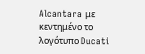Alcantara με κεντημένο το λογότυπο Ducati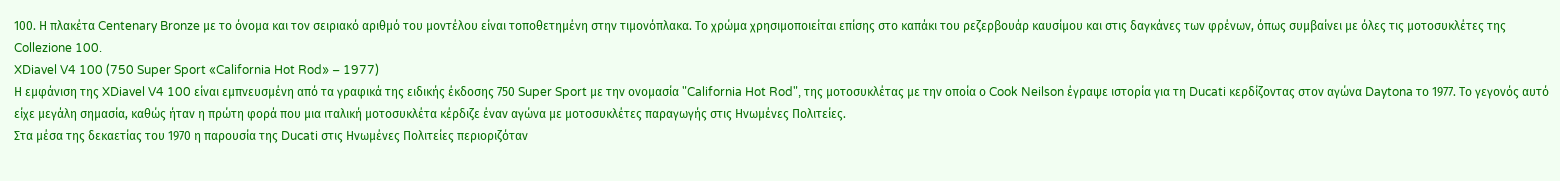100. Η πλακέτα Centenary Bronze με το όνομα και τον σειριακό αριθμό του μοντέλου είναι τοποθετημένη στην τιμονόπλακα. Το χρώμα χρησιμοποιείται επίσης στο καπάκι του ρεζερβουάρ καυσίμου και στις δαγκάνες των φρένων, όπως συμβαίνει με όλες τις μοτοσυκλέτες της Collezione 100.
XDiavel V4 100 (750 Super Sport «California Hot Rod» – 1977)
Η εμφάνιση της XDiavel V4 100 είναι εμπνευσμένη από τα γραφικά της ειδικής έκδοσης 750 Super Sport με την ονομασία "California Hot Rod", της μοτοσυκλέτας με την οποία ο Cook Neilson έγραψε ιστορία για τη Ducati κερδίζοντας στον αγώνα Daytona το 1977. Το γεγονός αυτό είχε μεγάλη σημασία, καθώς ήταν η πρώτη φορά που μια ιταλική μοτοσυκλέτα κέρδιζε έναν αγώνα με μοτοσυκλέτες παραγωγής στις Ηνωμένες Πολιτείες.
Στα μέσα της δεκαετίας του 1970 η παρουσία της Ducati στις Ηνωμένες Πολιτείες περιοριζόταν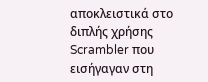αποκλειστικά στο διπλής χρήσης Scrambler που εισήγαγαν στη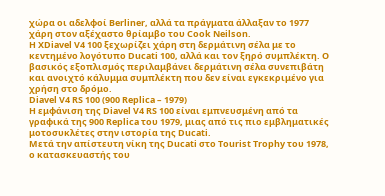χώρα οι αδελφοί Berliner, αλλά τα πράγματα άλλαξαν το 1977 χάρη στον αξέχαστο θρίαμβο του Cook Neilson.
Η XDiavel V4 100 ξεχωρίζει χάρη στη δερμάτινη σέλα με το κεντημένο λογότυπο Ducati 100, αλλά και τον ξηρό συμπλέκτη. Ο βασικός εξοπλισμός περιλαμβάνει δερμάτινη σέλα συνεπιβάτη και ανοιχτό κάλυμμα συμπλέκτη που δεν είναι εγκεκριμένο για χρήση στο δρόμο.
Diavel V4 RS 100 (900 Replica – 1979)
Η εμφάνιση της Diavel V4 RS 100 είναι εμπνευσμένη από τα γραφικά της 900 Replica του 1979, μιας από τις πιο εμβληματικές μοτοσυκλέτες στην ιστορία της Ducati.
Μετά την απίστευτη νίκη της Ducati στο Tourist Trophy του 1978, ο κατασκευαστής του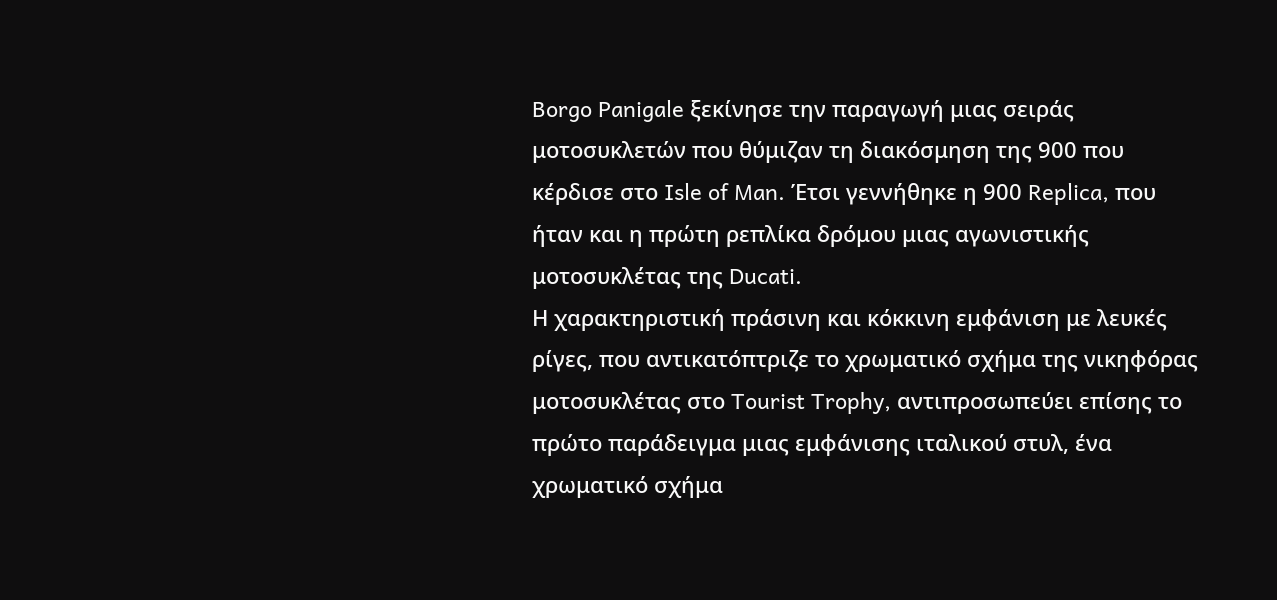Borgo Panigale ξεκίνησε την παραγωγή μιας σειράς μοτοσυκλετών που θύμιζαν τη διακόσμηση της 900 που κέρδισε στο Isle of Man. Έτσι γεννήθηκε η 900 Replica, που ήταν και η πρώτη ρεπλίκα δρόμου μιας αγωνιστικής μοτοσυκλέτας της Ducati.
Η χαρακτηριστική πράσινη και κόκκινη εμφάνιση με λευκές ρίγες, που αντικατόπτριζε το χρωματικό σχήμα της νικηφόρας μοτοσυκλέτας στο Tourist Trophy, αντιπροσωπεύει επίσης το πρώτο παράδειγμα μιας εμφάνισης ιταλικού στυλ, ένα χρωματικό σχήμα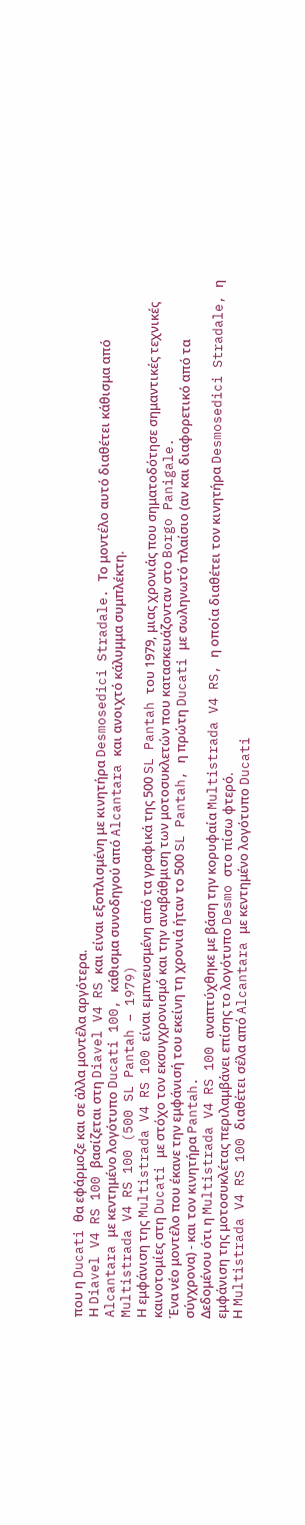που η Ducati θα εφάρμοζε και σε άλλα μοντέλα αργότερα.
Η Diavel V4 RS 100 βασίζεται στη Diavel V4 RS και είναι εξοπλισμένη με κινητήρα Desmosedici Stradale. Το μοντέλο αυτό διαθέτει κάθισμα από Alcantara με κεντημένο λογότυπο Ducati 100, κάθισμα συνοδηγού από Alcantara και ανοιχτό κάλυμμα συμπλέκτη.
Multistrada V4 RS 100 (500 SL Pantah – 1979)
Η εμφάνιση της Multistrada V4 RS 100 είναι εμπνευσμένη από τα γραφικά της 500 SL Pantah του 1979, μιας χρονιάς που σηματοδότησε σημαντικές τεχνικές καινοτομίες στη Ducati με στόχο τον εκσυγχρονισμό και την αναβάθμιση των μοτοσυκλετών που κατασκευάζονταν στο Borgo Panigale.
Ένα νέο μοντέλο που έκανε την εμφάνισή του εκείνη τη χρονιά ήταν το 500 SL Pantah, η πρώτη Ducati με σωληνωτό πλαίσιο (αν και διαφορετικό από τα σύγχρονα) - και τον κινητήρα Pantah.
Δεδομένου ότι η Multistrada V4 RS 100 αναπτύχθηκε με βάση την κορυφαία Multistrada V4 RS, η οποία διαθέτει τον κινητήρα Desmosedici Stradale, η εμφάνιση της μοτοσυκλέτας περιλαμβάνει επίσης το λογότυπο Desmo στο πίσω φτερό.
Η Multistrada V4 RS 100 διαθέτει σέλα από Alcantara με κεντημένο λογότυπο Ducati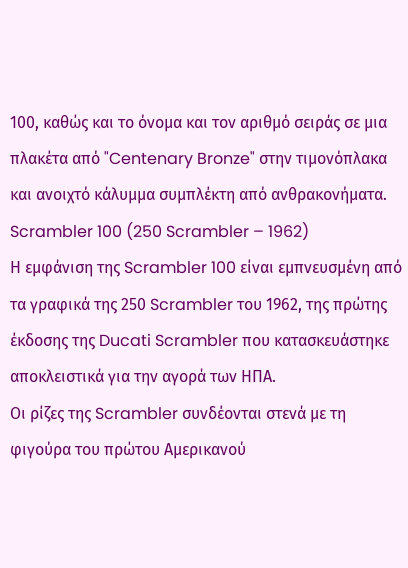100, καθώς και το όνομα και τον αριθμό σειράς σε μια πλακέτα από "Centenary Bronze" στην τιμονόπλακα και ανοιχτό κάλυμμα συμπλέκτη από ανθρακονήματα.
Scrambler 100 (250 Scrambler – 1962)
Η εμφάνιση της Scrambler 100 είναι εμπνευσμένη από τα γραφικά της 250 Scrambler του 1962, της πρώτης έκδοσης της Ducati Scrambler που κατασκευάστηκε αποκλειστικά για την αγορά των ΗΠΑ.
Οι ρίζες της Scrambler συνδέονται στενά με τη φιγούρα του πρώτου Αμερικανού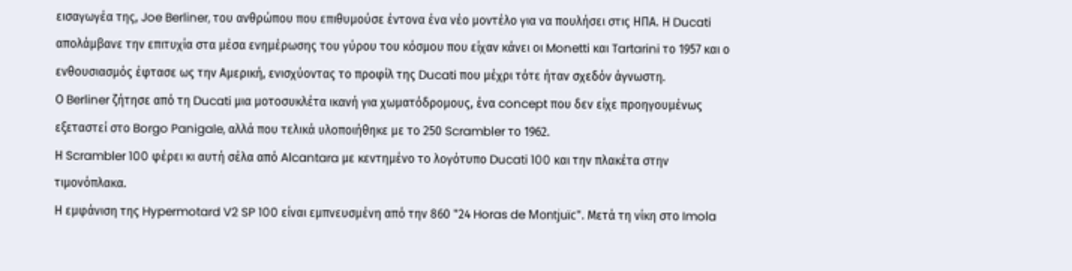εισαγωγέα της, Joe Berliner, του ανθρώπου που επιθυμούσε έντονα ένα νέο μοντέλο για να πουλήσει στις ΗΠΑ. Η Ducati απολάμβανε την επιτυχία στα μέσα ενημέρωσης του γύρου του κόσμου που είχαν κάνει οι Monetti και Tartarini το 1957 και ο ενθουσιασμός έφτασε ως την Αμερική, ενισχύοντας το προφίλ της Ducati που μέχρι τότε ήταν σχεδόν άγνωστη.
Ο Berliner ζήτησε από τη Ducati μια μοτοσυκλέτα ικανή για χωματόδρομους, ένα concept που δεν είχε προηγουμένως εξεταστεί στο Borgo Panigale, αλλά που τελικά υλοποιήθηκε με το 250 Scrambler το 1962.
Η Scrambler 100 φέρει κι αυτή σέλα από Alcantara με κεντημένο το λογότυπο Ducati 100 και την πλακέτα στην τιμονόπλακα.
Η εμφάνιση της Hypermotard V2 SP 100 είναι εμπνευσμένη από την 860 "24 Horas de Montjuïc". Μετά τη νίκη στο Imola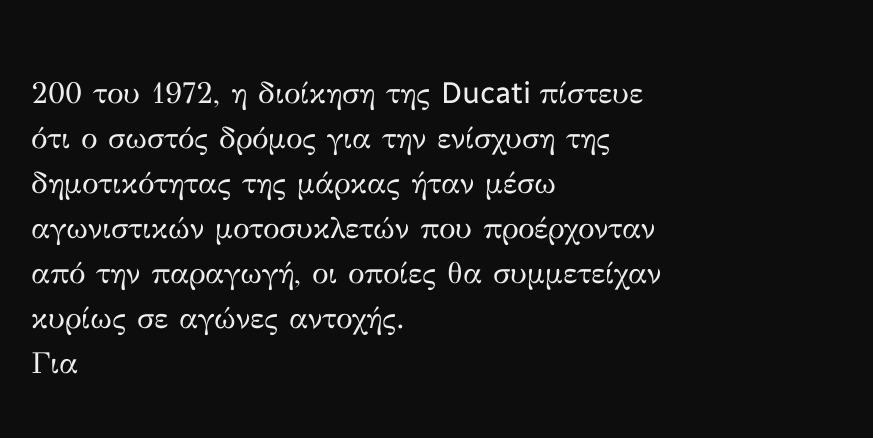200 του 1972, η διοίκηση της Ducati πίστευε ότι ο σωστός δρόμος για την ενίσχυση της δημοτικότητας της μάρκας ήταν μέσω αγωνιστικών μοτοσυκλετών που προέρχονταν από την παραγωγή, οι οποίες θα συμμετείχαν κυρίως σε αγώνες αντοχής.
Για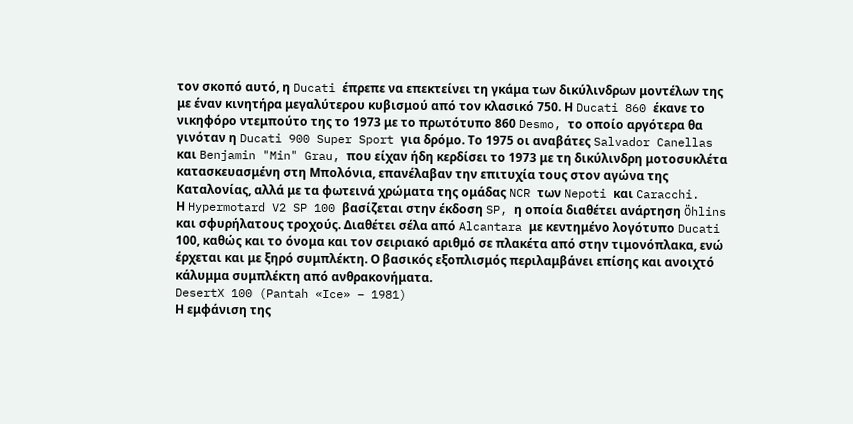τον σκοπό αυτό, η Ducati έπρεπε να επεκτείνει τη γκάμα των δικύλινδρων μοντέλων της με έναν κινητήρα μεγαλύτερου κυβισμού από τον κλασικό 750. Η Ducati 860 έκανε το νικηφόρο ντεμπούτο της το 1973 με το πρωτότυπο 860 Desmo, το οποίο αργότερα θα γινόταν η Ducati 900 Super Sport για δρόμο. Το 1975 οι αναβάτες Salvador Canellas και Benjamin "Min" Grau, που είχαν ήδη κερδίσει το 1973 με τη δικύλινδρη μοτοσυκλέτα κατασκευασμένη στη Μπολόνια, επανέλαβαν την επιτυχία τους στον αγώνα της Καταλονίας, αλλά με τα φωτεινά χρώματα της ομάδας NCR των Nepoti και Caracchi.
Η Hypermotard V2 SP 100 βασίζεται στην έκδοση SP, η οποία διαθέτει ανάρτηση Öhlins και σφυρήλατους τροχούς. Διαθέτει σέλα από Alcantara με κεντημένο λογότυπο Ducati 100, καθώς και το όνομα και τον σειριακό αριθμό σε πλακέτα από στην τιμονόπλακα, ενώ έρχεται και με ξηρό συμπλέκτη. Ο βασικός εξοπλισμός περιλαμβάνει επίσης και ανοιχτό κάλυμμα συμπλέκτη από ανθρακονήματα.
DesertX 100 (Pantah «Ice» – 1981)
Η εμφάνιση της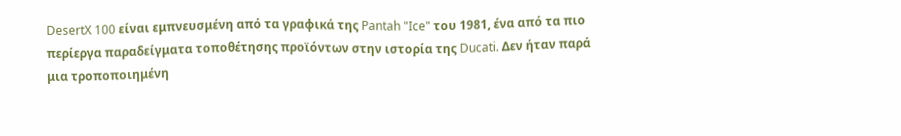DesertX 100 είναι εμπνευσμένη από τα γραφικά της Pantah "Ice" του 1981, ένα από τα πιο περίεργα παραδείγματα τοποθέτησης προϊόντων στην ιστορία της Ducati. Δεν ήταν παρά μια τροποποιημένη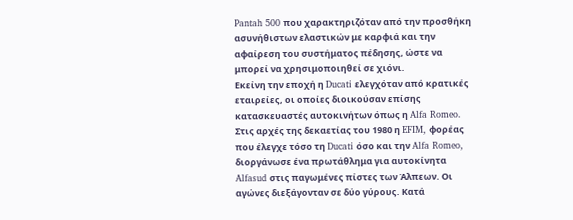Pantah 500 που χαρακτηριζόταν από την προσθήκη ασυνήθιστων ελαστικών με καρφιά και την αφαίρεση του συστήματος πέδησης, ώστε να μπορεί να χρησιμοποιηθεί σε χιόνι.
Εκείνη την εποχή η Ducati ελεγχόταν από κρατικές εταιρείες, οι οποίες διοικούσαν επίσης κατασκευαστές αυτοκινήτων όπως η Alfa Romeo. Στις αρχές της δεκαετίας του 1980 η EFIM, φορέας που έλεγχε τόσο τη Ducati όσο και την Alfa Romeo, διοργάνωσε ένα πρωτάθλημα για αυτοκίνητα Alfasud στις παγωμένες πίστες των Άλπεων. Οι αγώνες διεξάγονταν σε δύο γύρους. Κατά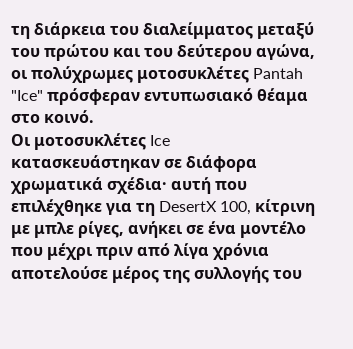τη διάρκεια του διαλείμματος μεταξύ του πρώτου και του δεύτερου αγώνα, οι πολύχρωμες μοτοσυκλέτες Pantah "Ice" πρόσφεραν εντυπωσιακό θέαμα στο κοινό.
Οι μοτοσυκλέτες Ice κατασκευάστηκαν σε διάφορα χρωματικά σχέδια· αυτή που επιλέχθηκε για τη DesertX 100, κίτρινη με μπλε ρίγες, ανήκει σε ένα μοντέλο που μέχρι πριν από λίγα χρόνια αποτελούσε μέρος της συλλογής του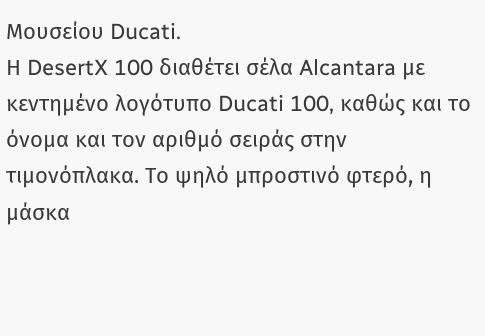Μουσείου Ducati.
Η DesertX 100 διαθέτει σέλα Alcantara με κεντημένο λογότυπο Ducati 100, καθώς και το όνομα και τον αριθμό σειράς στην τιμονόπλακα. Το ψηλό μπροστινό φτερό, η μάσκα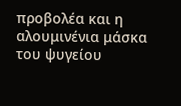προβολέα και η αλουμινένια μάσκα του ψυγείου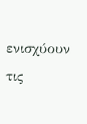ενισχύουν τις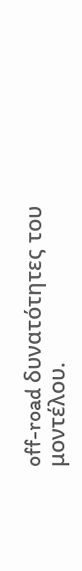off-road δυνατότητες του μοντέλου.